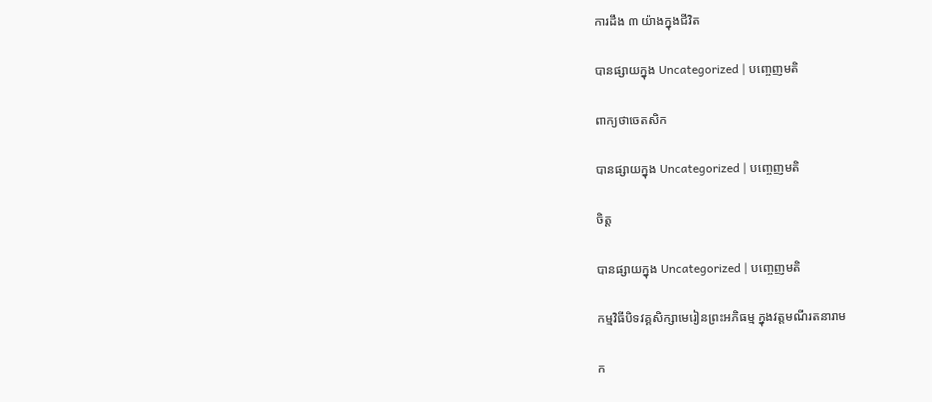ការដឹង ៣ យ៉ាងក្នុងជីវិត

បានផ្សាយក្នុង Uncategorized | បញ្ចេញមតិ

ពាក្យថាចេតសិក

បានផ្សាយក្នុង Uncategorized | បញ្ចេញមតិ

ចិត្ដ

បានផ្សាយក្នុង Uncategorized | បញ្ចេញមតិ

កម្មវិធីបិទវគ្គសិក្សាមេរៀនព្រះអភិធម្ម ក្នុងវត្ដមណីរតនារាម

ក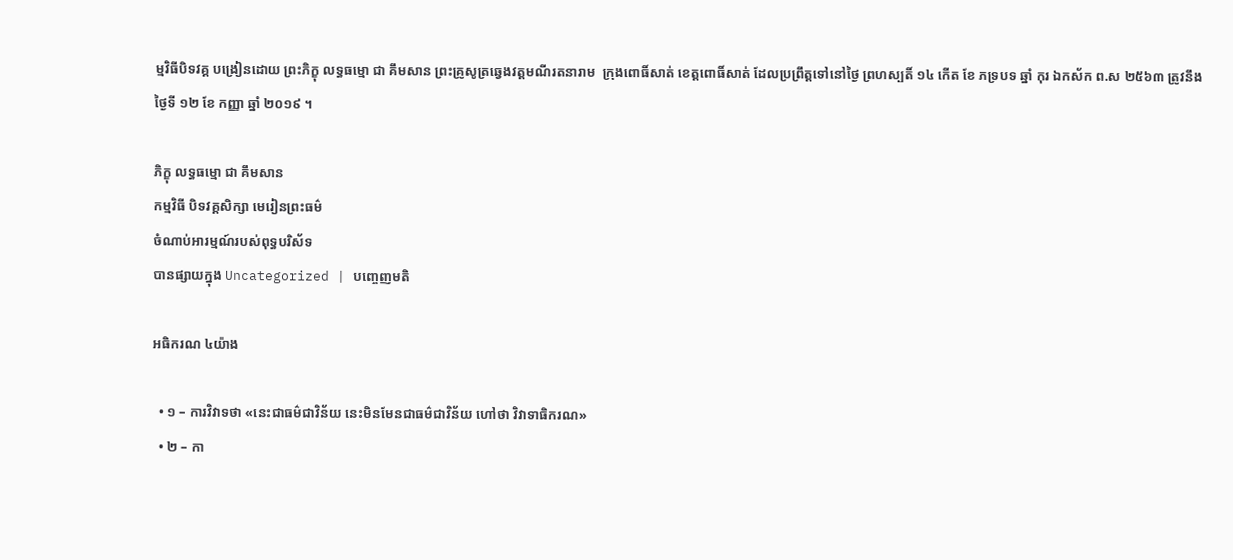ម្មវិធីបិទវគ្គ បង្រៀនដោយ ព្រះភិក្ខុ លទ្ធធម្មោ ជា គឹមសាន ព្រះគ្រូសូត្រឆ្វេងវត្ដមណីរតនារាម  ក្រុងពោធិ៍សាត់ ខេត្ដពោធិ៍សាត់ ដែលប្រព្រឹត្ដទៅនៅថ្ងៃ ព្រហស្បតិ៍ ១៤ កើត ខែ ភទ្របទ ឆ្នាំ កុរ ឯកស័ក ព.ស ២៥៦៣ ត្រូវនឹងថ្ងៃទី ១២ ខែ កញ្ញា ឆ្នាំ ២០១៩ ។

ភិក្ខុ លទ្ធធម្មោ ជា គឹមសាន
កម្មវិធី បិទវគ្គសិក្សា មេរៀនព្រះធម៌
ចំណាប់អារម្មណ៍របស់ពុទ្ធបរិស័ទ
បានផ្សាយក្នុង Uncategorized | បញ្ចេញមតិ

អធិករណ ៤យ៉ាង

  • ១ – ការវិវាទថា «នេះជាធម៌ជាវិន័យ នេះមិនមែនជាធម៌ជាវិន័យ ហៅថា វិវាទាធិករណ»
  • ២ – កា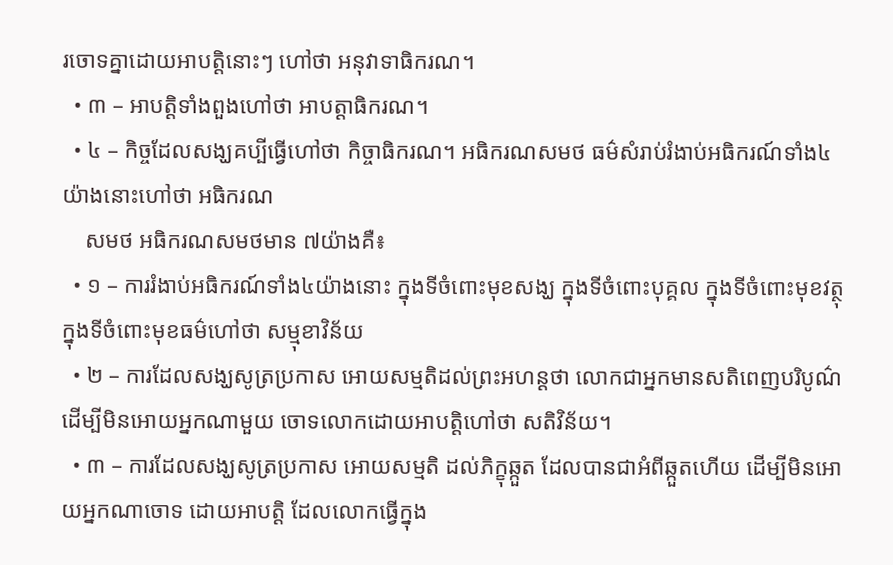រចោទគ្នាដោយអាបត្ដិនោះៗ ហៅថា អនុវាទាធិករណ។
  • ៣ – អាបត្ដិទាំងពួងហៅថា អាបត្ដាធិករណ។
  • ៤ – កិច្ចដែលសង្ឃគប្បីធ្វើហៅថា កិច្ចាធិករណ។ អធិករណសមថ ធម៌សំរាប់រំងាប់អធិករណ៍ទាំង៤ យ៉ាងនោះហៅថា អធិករណ
    សមថ អធិករណសមថមាន ៧យ៉ាងគឺ៖
  • ១ – ការរំងាប់អធិករណ៍ទាំង៤យ៉ាងនោះ ក្នុងទីចំពោះមុខសង្ឃ ក្នុងទីចំពោះបុគ្គល ក្នុងទីចំពោះមុខវត្ថុ ក្នុងទីចំពោះមុខធម៌ហៅថា សម្មុខាវិន័យ
  • ២ – ការដែលសង្ឃសូត្រប្រកាស អោយសម្មតិដល់ព្រះអហន្ដថា លោកជាអ្នកមានសតិពេញបរិបូណ៌ ដើម្បីមិនអោយអ្នកណាមួយ ចោទលោកដោយអាបត្ដិហៅថា សតិវិន័យ។
  • ៣ – ការដែលសង្ឃសូត្រប្រកាស អោយសម្មតិ ដល់ភិក្ខុឆ្កួត ដែលបានជាអំពីឆ្កួតហើយ ដើម្បីមិនអោយអ្នកណាចោទ ដោយអាបត្ដិ ដែលលោកធ្វើក្នុង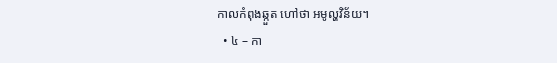កាលកំពុងឆ្កួត ហៅថា អមូល្ហវិន័យ។
  • ៤ – កា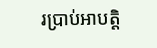រប្រាប់អាបត្ដិ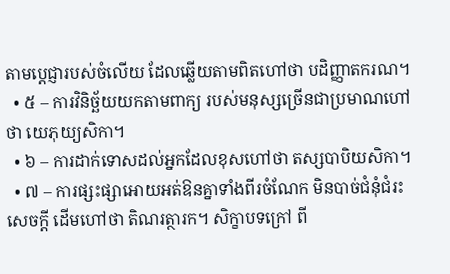តាមប្ដេជ្ញារបស់ចំលើយ ដែលឆ្លើយតាមពិតហៅថា បដិញ្ញាតករណ។
  • ៥ – ការវិនិច្ឆ័យយកតាមពាក្យ របស់មនុស្សច្រើនជាប្រមាណហៅថា យេភុយ្យសិកា។
  • ៦ – ការដាក់ទោសដល់អ្នកដែលខុសហៅថា តស្សបាបិយសិកា។
  • ៧ – ការផ្សះផ្សាអោយអត់ឱនគ្នាទាំងពីរចំណែក មិនបាច់ជំនុំជំរះសេចក្ដី ដើមហៅថា តិណរត្ថារក។ សិក្ខាបទក្រៅ ពី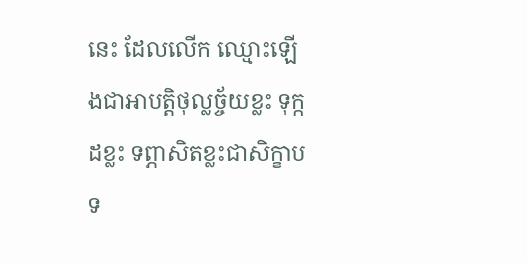នេះ ដែលលើក ឈ្មោះឡើងជាអាបត្ដិថុល្លច្ច័យខ្លះ ទុក្កដខ្លះ ទព្ភាសិតខ្លះជាសិក្ខាបទ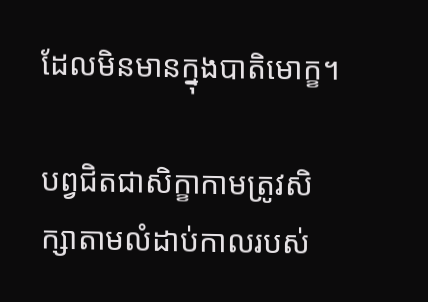ដែលមិនមានក្នុងបាតិមោក្ខ។

បព្វជិតជាសិក្ខាកាមត្រូវសិក្សាតាមលំដាប់កាលរបស់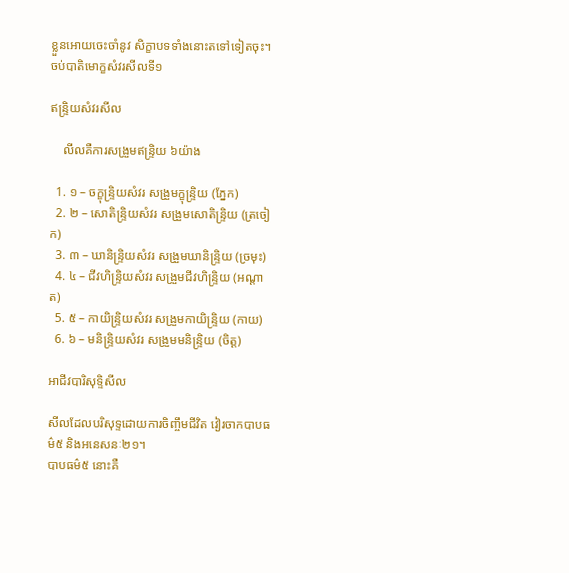ខ្លួនអោយចេះចាំនូវ សិក្ខាបទទាំងនោះតទៅទៀតចុះ។
ចប់បាតិមោក្ខសំវរសីលទី១

ឥន្រ្ទិយសំវរសីល

    លីលគឺការសង្រួមឥន្រ្ទិយ ៦យ៉ាង

  1. ១ – ចក្ខុន្រ្ទិយសំវរ សង្រួមក្ខុន្រ្ទិយ (ភ្នែក)
  2. ២ – សោតិន្រ្ទិយសំវរ សង្រួមសោតិន្រ្ទិយ (ត្រចៀក)
  3. ៣ – ឃានិន្រ្ទិយសំវរ សង្រួមឃានិន្រ្ទិយ (ច្រមុះ)
  4. ៤ – ជីវហិន្រ្ទិយសំវរ សង្រួមជីវហិន្រ្ទិយ (អណ្ដាត)
  5. ៥ – កាយិន្រ្ទិយសំវរ សង្រួមកាយិន្រ្ទិយ (កាយ)
  6. ៦ – មនិន្រ្ទិយសំវរ សង្រួមមនិន្រ្ទិយ (ចិត្ដ)

អាជីវបារិសុទ្ទិសីល

សីលដែលបរិសុទ្ទដោយការចិញ្ចឹមជីវិត វៀរចាកបាបធម៌៥ និងអនេសនៈ២១។
បាបធម៌៥ នោះគឺ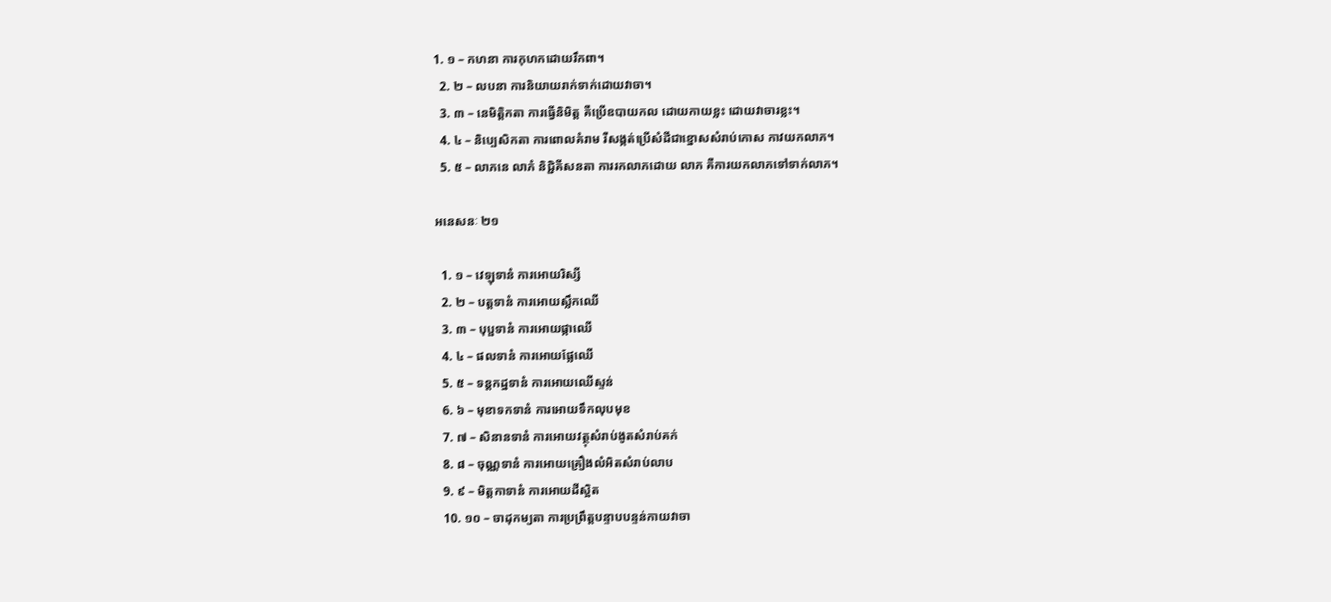1. ១ – កហនា ការកុហកដោយរឹកពា។
  2. ២ – លបនា ការនិយាយរាក់ទាក់ដោយវាចា។
  3. ៣ – នេមិត្ដិកតា ការធ្វើនិមិត្ដ គឺប្រើឧបាយកល ដោយកាយខ្លះ ដោយវាចារខ្លះ។
  4. ៤ – និប្បេសិកតា ការពោលគំរាម រឺសង្កត់ប្រើសំដីជាខ្នោសសំរាប់កោស កាវយកលាភ។
  5. ៥ – លាភនេ លាភំ និជ្ជិគីសនតា ការរកលាភដោយ លាភ គឺការយកលាភទៅទាក់លាភ។

អនេសនៈ ២១

  1. ១ – វេឡុទានំ ការអោយរិស្សី
  2. ២ – បត្ដទានំ ការអោយស្លឹកឈើ
  3. ៣ – បុប្ផទានំ ការអោយផ្កាឈើ
  4. ៤ – ផលទានំ ការអោយផ្លែឈើ
  5. ៥ – ទន្ដកដ្ឋទានំ ការអោយឈើស្ទន់
  6. ៦ – មុខាទកទានំ ការអោយទឹកលុបមុខ
  7. ៧ – សិនានទានំ ការអោយវត្ថុសំរាប់ងូតសំរាប់គក់
  8. ៨ – ចុណ្ណទានំ ការអោយគ្រឿងលំអិតសំរាប់លាប
  9. ៩ – មិត្ដកាទានំ ការអោយដីស្អិត
  10. ១០ – ចាដុកម្យតា ការប្រព្រឹត្ដបន្ទាបបន្ទន់កាយវាចា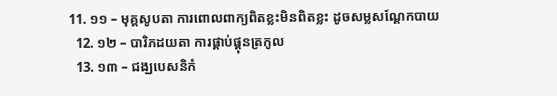11. ១១ – មុគ្គសូបតា ការពោលពាក្យពិតខ្លះមិនពិតខ្លះ ដូចសម្លសណ្ដែកបាយ
  12. ១២ – បារិភដយតា ការផ្គាប់ផ្គុនត្រកូល
  13. ១៣ – ជង្ឃបេសនិកំ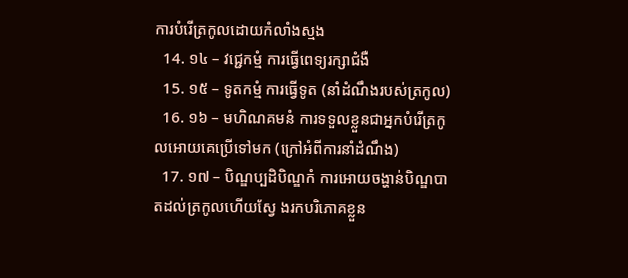ការបំរើត្រកូលដោយកំលាំងស្មង
  14. ១៤ – វជ្ជេកម្មំ ការធ្វើពេទ្យរក្សាជំងឺ
  15. ១៥ – ទូតកម្មំ ការធ្វើទូត (នាំដំណឹងរបស់ត្រកូល)
  16. ១៦ – មហិណគមនំ ការទទួលខ្លួនជាអ្នកបំរើត្រកូលអោយគេប្រើទៅមក (ក្រៅអំពីការនាំដំណឹង)
  17. ១៧ – បិណ្ឌប្បដិបិណ្ឌកំ ការអោយចង្ហាន់បិណ្ឌបាតដល់ត្រកូលហើយស្វែ ងរកបរិភោគខ្លួន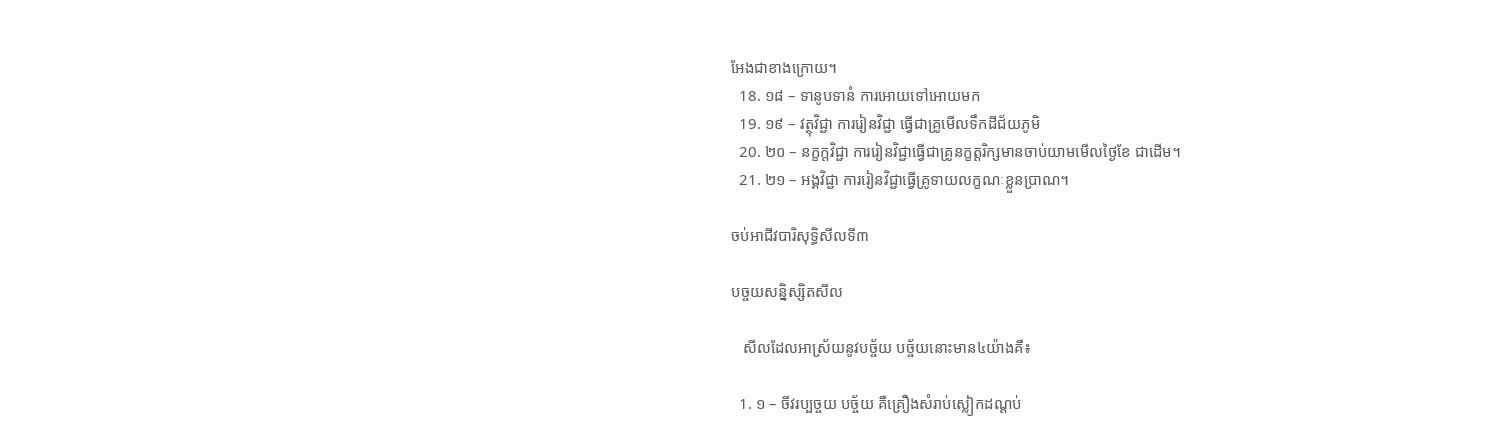អែងជាខាងក្រោយ។
  18. ១៨ – ទានូបទានំ ការអោយទៅអោយមក
  19. ១៩ – វត្ថុវិជ្ជា ការរៀនវិជ្ជា ធ្វើជាគ្រូមើលទឹកដីជ័យភូមិ
  20. ២០ – នក្ខក្ដវិជ្ជា ការរៀនវិជ្ជាធ្វើជាគ្រូនក្ខត្ដរិក្សមានចាប់យាមមើលថ្ងៃខែ ជាដើម។
  21. ២១ – អង្គវិជ្ជា ការរៀនវិជ្ជាធ្វើគ្រូទាយលក្ខណៈខ្លួនប្រាណ។

ចប់អាជីវបារិសុទ្ធិសីលទី៣

បច្ចយសន្និស្សិតសីល

   សីលដែលអាស្រ័យនូវបច្ច័យ បច្ច័យនោះមាន៤យ៉ាងគឺ៖

  1. ១ – ចីវរប្បច្ចយ បច្ច័យ គឺគ្រឿងសំរាប់ស្លៀកដណ្ដប់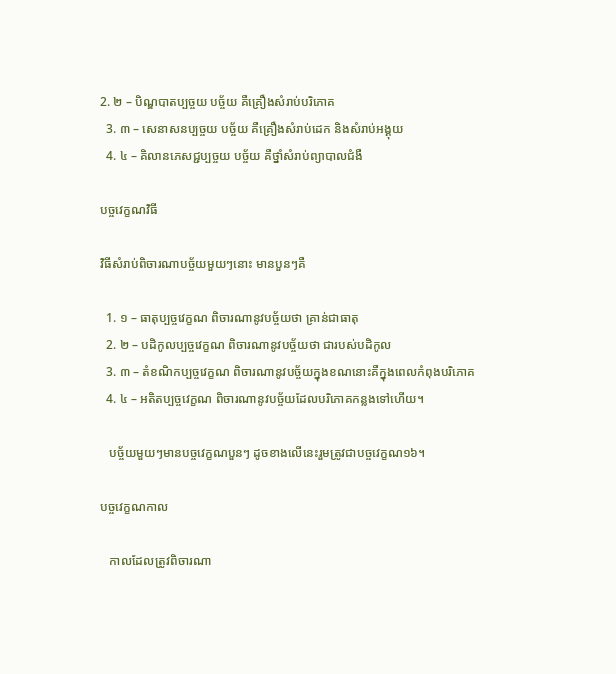2. ២ – បិណ្ឌបាតប្បច្ចយ បច្ច័យ គឺគ្រឿងសំរាប់បរិភោគ
  3. ៣ – សេនាសនប្បច្ចយ បច្ច័យ គឺគ្រឿងសំរាប់ដេក និងសំរាប់អង្គុយ
  4. ៤ – គិលានភេសជ្ជប្បច្ចយ បច្ច័យ គឺថ្នាំសំរាប់ព្យាបាលជំងឺ

បច្ចវេក្ខណវិធី

វិធីសំរាប់ពិចារណាបច្ច័យមួយៗនោះ មានបួនៗគឺ

  1. ១ – ធាតុប្បច្ចវេក្ខណ ពិចារណានូវបច្ច័យថា គ្រាន់ជាធាតុ
  2. ២ – បដិកូលប្បច្ចវេក្ខណ ពិចារណានូវបច្ច័យថា ជារបស់បដិកូល
  3. ៣ – តំខណិកប្បច្ចវេក្ខណ ពិចារណានូវបច្ច័យក្នុងខណនោះគឺក្នុងពេលកំពុងបរិភោគ
  4. ៤ – អតិតប្បច្ចវេក្ខណ ពិចារណានូវបច្ច័យដែលបរិភោគកន្លងទៅហើយ។

   បច្ច័យមួយៗមានបច្ចវេក្ខណបួនៗ ដូចខាងលើនេះរួមត្រូវជាបច្ចវេក្ខណ១៦។

បច្ចវេក្ខណកាល

   កាលដែលត្រូវពិចារណា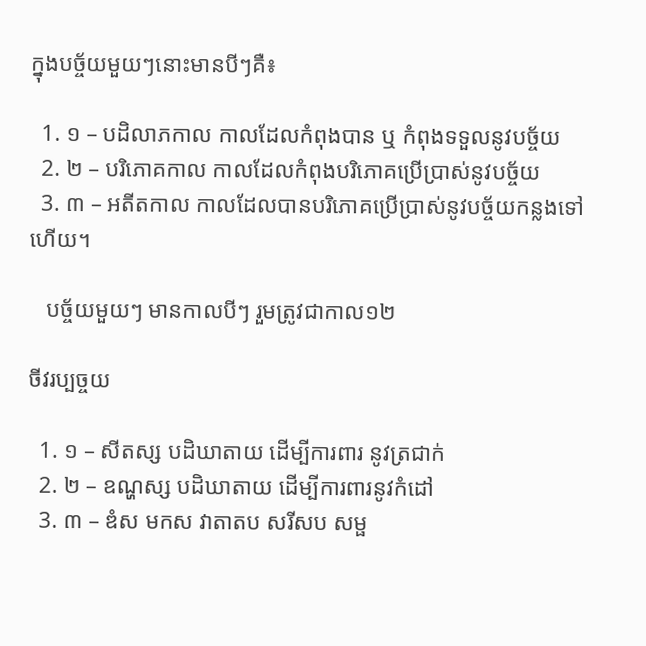ក្នុងបច្ច័យមួយៗនោះមានបីៗគឺ៖

  1. ១ – បដិលាភកាល កាលដែលកំពុងបាន ឬ កំពុងទទួលនូវបច្ច័យ
  2. ២ – បរិភោគកាល កាលដែលកំពុងបរិភោគប្រើប្រាស់នូវបច្ច័យ
  3. ៣ – អតីតកាល កាលដែលបានបរិភោគប្រើប្រាស់នូវបច្ច័យកន្លងទៅហើយ។

   បច្ច័យមួយៗ មានកាលបីៗ រួមត្រូវជាកាល១២

ចីវរប្បច្ចយ

  1. ១ – សីតស្ស បដិឃាតាយ ដើម្បីការពារ នូវត្រជាក់
  2. ២ – ឧណ្ហស្ស បដិឃាតាយ ដើម្បីការពារនូវកំដៅ
  3. ៣ – ឌំស មកស វាតាតប សរីសប សម្ផ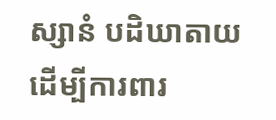ស្សានំ បដិឃាតាយ ដើម្បីការពារ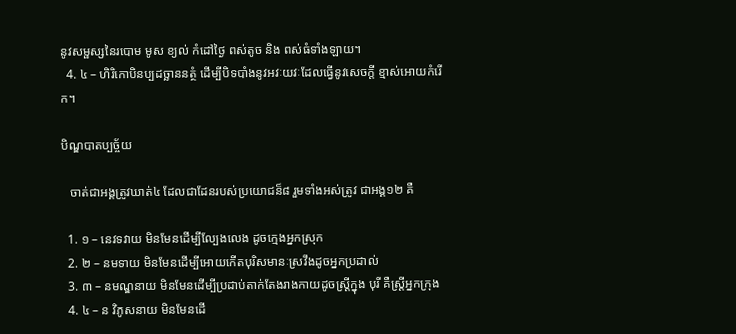នូវសម្ផស្សនៃរបោម មូស ខ្យល់ កំដៅថ្ងៃ ពស់តូច និង ពស់ធំទាំងឡាយ។
  4. ៤ – ហិរិកោបិនប្បដច្ឆាននត្ថំ ដើម្បីបិទបាំងនូវអវៈយវៈដែលធ្វើនូវសេចក្ដី ខ្មាស់អោយកំរើក។

បិណ្ឌបាតប្បច្ច័យ

   ចាត់ជាអង្គត្រូវឃាត់៤ ដែលជាដែនរបស់ប្រយោជន៏៨ រួមទាំងអស់ត្រូវ ជាអង្គ១២ គឺ

  1. ១ – នេវទវាយ មិនមែនដើម្បីល្បែងលេង ដូចក្មេងអ្នកស្រុក
  2. ២ – នមទាយ មិនមែនដើម្បីអោយកើតបុរិសមានៈស្រវឹងដូចអ្នកប្រដាល់
  3. ៣ – នមណ្ឌនាយ មិនមែនដើម្បីប្រដាប់តាក់តែងរាងកាយដូចស្រ្ដីក្នុង បុរី គឺស្រ្ដីអ្នកក្រុង
  4. ៤ – ន វិភូសនាយ មិនមែនដើ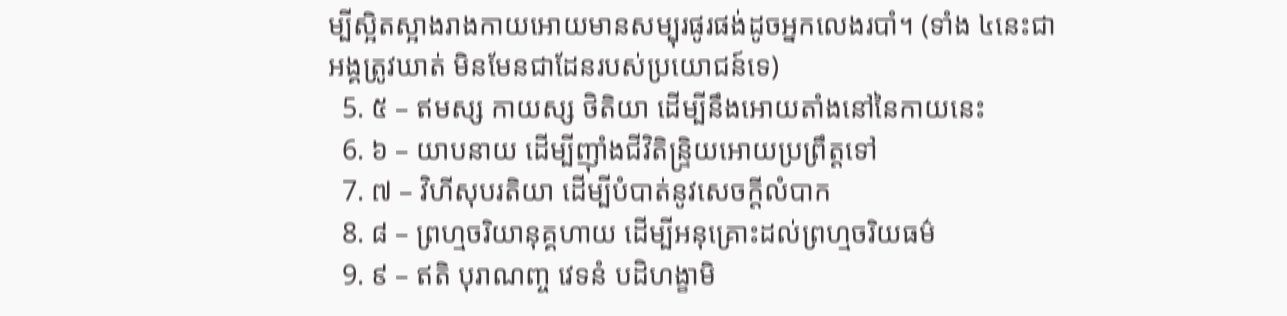ម្បីស្អិតស្អាងរាងកាយអោយមានសម្បុរផូរផង់ដូចអ្នកលេងរបាំ។ (ទាំង ៤នេះជាអង្គត្រូវឃាត់ មិនមែនជាដែនរបស់ប្រយោជន៍ទេ)
  5. ៥ – ឥមស្ស កាយស្ស ថិតិយា ដើម្បីនឹងអោយតាំងនៅនៃកាយនេះ
  6. ៦ – យាបនាយ ដើម្បីញ៉ាំងជីវិតិន្រ្ទិយអោយប្រព្រឹត្ដទៅ
  7. ៧ – វិហីសុបរតិយា ដើម្បីបំបាត់នូវសេចក្ដីលំបាក
  8. ៨ – ព្រហ្មចរិយានុគ្គហាយ ដើម្បីអនុគ្រោះដល់ព្រហ្មចរិយធម៌
  9. ៩ – ឥតិ បុរាណញ្ច វេទនំ បដិហង្ខាមិ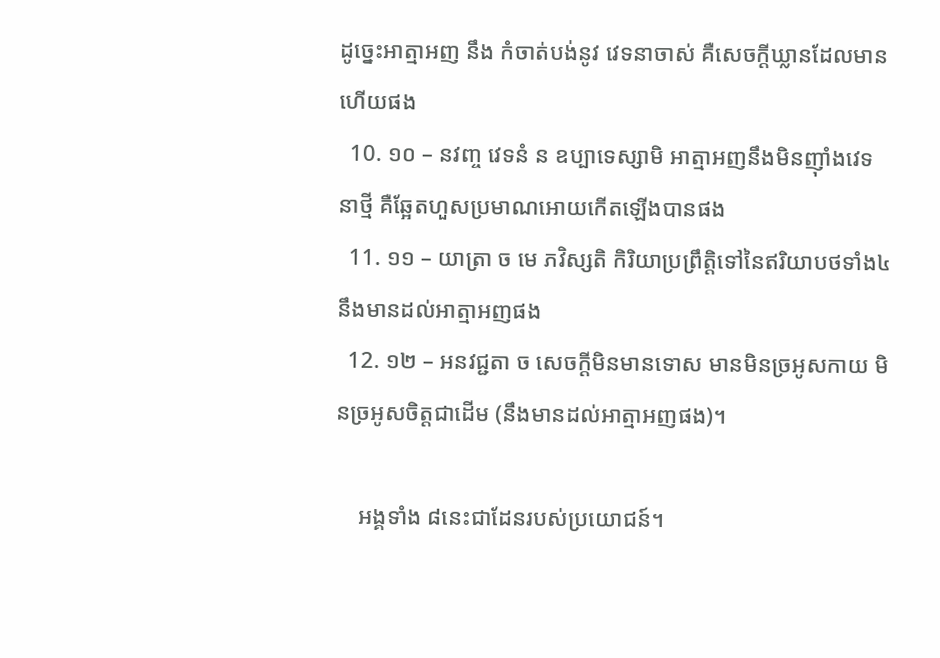ដូច្នេះអាត្មាអញ នឹង កំចាត់បង់នូវ វេទនាចាស់ គឺសេចក្ដីឃ្លានដែលមានហើយផង
  10. ១០ – នវញ្ច វេទនំ ន ឧប្បាទេស្សាមិ អាត្មាអញនឹងមិនញ៉ាំងវេទនាថ្មី គឺឆ្អែតហួសប្រមាណអោយកើតឡើងបានផង
  11. ១១ – យាត្រា ច មេ ភវិស្សតិ កិរិយាប្រព្រឹត្ដិទៅនៃឥរិយាបថទាំង៤ នឹងមានដល់អាត្មាអញផង
  12. ១២ – អនវជ្ជតា ច សេចក្ដីមិនមានទោស មានមិនច្រអូសកាយ មិនច្រអូសចិត្ដជាដើម (នឹងមានដល់អាត្មាអញផង)។

    អង្គទាំង ៨នេះជាដែនរបស់ប្រយោជន៍។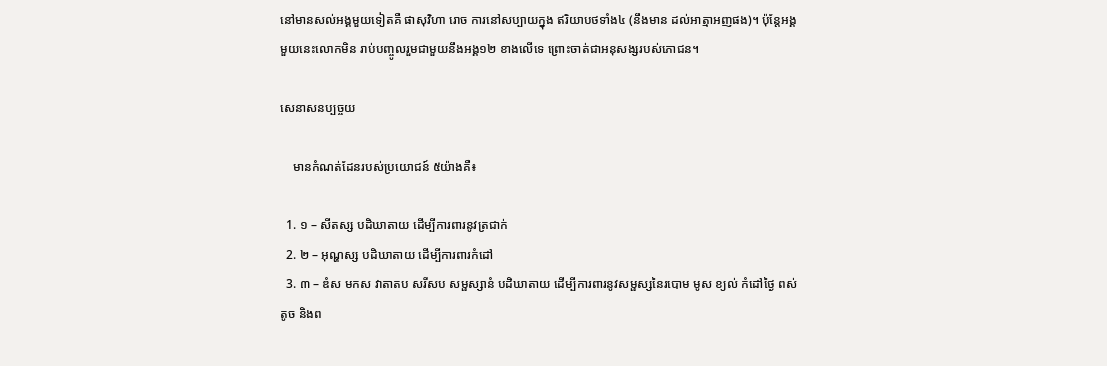នៅមានសល់អង្គមួយទៀតគឺ ផាសុវិហា រោច ការនៅសប្បាយក្នុង ឥរិយាបថទាំង៤ (នឹងមាន ដល់អាត្មាអញផង)។ ប៉ុន្តែអង្គមួយនេះលោកមិន រាប់បញ្ចូលរួមជាមួយនឹងអង្គ១២ ខាងលើទេ ព្រោះចាត់ជាអនុសង្សរបស់ភោជន។

សេនាសនប្បច្ចយ

    មានកំណត់ដែនរបស់ប្រយោជន៍ ៥យ៉ាងគឺ៖

  1. ១ – សីតស្ស បដិឃាតាយ ដើម្បីការពារនូវត្រជាក់
  2. ២ – អុណ្ហស្ស បដិឃាតាយ ដើម្បីការពារកំដៅ
  3. ៣ – ឌំស មកស វាតាតប សរីសប សម្ផស្សានំ បដិឃាតាយ ដើម្បីការពារនូវសម្ផស្សនៃរបោម មូស ខ្យល់ កំដៅថ្ងៃ ពស់តូច និងព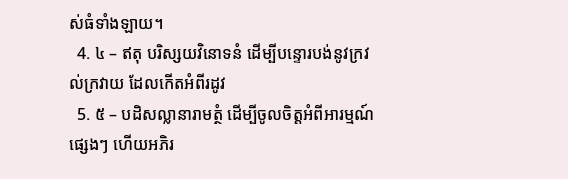ស់ធំទាំងឡាយ។
  4. ៤ – ឥតុ បរិស្សយវិនោទនំ ដើម្បីបន្ទោរបង់នូវក្រវល់ក្រវាយ ដែលកើតអំពីរដូវ
  5. ៥ – បដិសល្លានារាមត្ថំ ដើម្បីចូលចិត្ដអំពីអារម្មណ៍ផ្សេងៗ ហើយអភិរ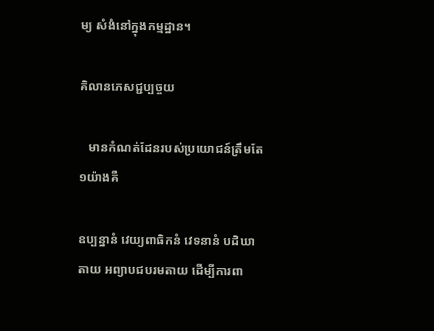ម្យ សំងំនៅក្នុងកម្មដ្ឋាន។

គិលានភេសជ្ជប្បច្ចយ

   មានកំណត់ដែនរបស់ប្រយោជន៍ត្រឹមតែ ១យ៉ាងគឺ

ឧប្បន្នានំ វេយ្យពាធិកនំ វេទនានំ បដិឃាតាយ អព្យាបជបរមតាយ ដើម្បីការពា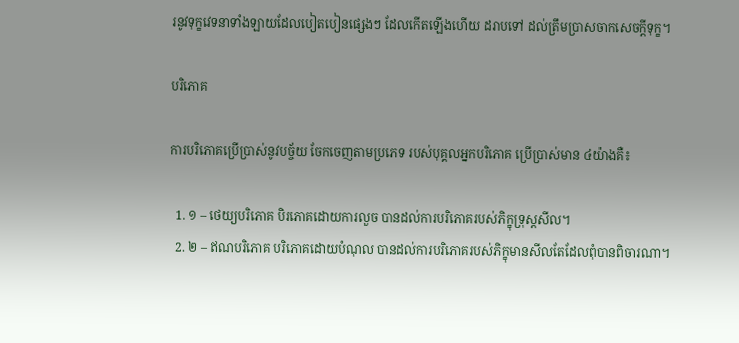រនូវទុក្ខវេទនាទាំងឡាយដែលបៀតបៀនផ្សេងៗ ដែលកើតឡើងហើយ ដរាបទៅ ដល់ត្រឹមប្រាសចាកសេចក្ដីទុក្ខ។

បរិភោគ

ការបរិភោគប្រើប្រាស់នូវបច្ច័យ ចែកចេញតាមប្រភេទ របស់បុគ្គលអ្នកបរិភោគ ប្រើប្រាស់មាន ៤យ៉ាងគឺ៖

  1. ១ – ថេយ្យបរិភោគ បិរភោគដោយការលួច បានដល់ការបរិភោគរបស់ភិក្ខុទ្រុស្ដសីល។
  2. ២ – ឥណបរិភោគ បរិភោគដោយបំណុល បានដល់ការបរិភោគរបស់ភិក្ខុមានសីលតែដែលពុំបានពិចារណា។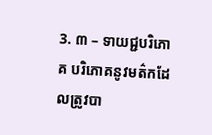3. ៣ – ទាយជ្ជបរិភោគ បរិភោគនូវមត៌កដែលត្រូវបា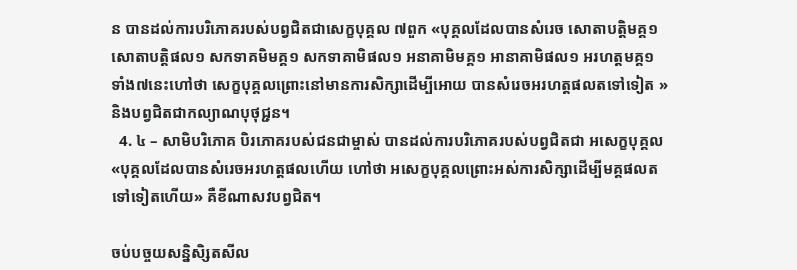ន បានដល់ការបរិភោគរបស់បព្វជិតជាសេក្ខបុគ្គល ៧ពួក «បុគ្គលដែលបានសំរេច សោតាបត្ដិមគ្គ១ សោតាបត្ដិផល១ សកទាគមិមគ្គ១ សកទាគាមិផល១ អនាគាមិមគ្គ១ អានាគាមិផល១ អរហត្ដមគ្គ១ ទាំង៧នេះហៅថា សេក្ខបុគ្គលព្រោះនៅមានការសិក្សាដើម្បីអោយ បានសំរេចអរហត្ដផលតទៅទៀត » និងបព្វជិតជាកល្យាណបុថុជ្ជន។
  4. ៤ – សាមិបរិភោគ បិរភោគរបស់ជនជាម្ចាស់ បានដល់ការបរិភោគរបស់បព្វជិតជា អសេក្ខបុគ្គល «បុគ្គលដែលបានសំរេចអរហត្ដផលហើយ ហៅថា អសេក្ខបុគ្គលព្រោះអស់ការសិក្សាដើម្បីមគ្គផលតទៅទៀតហើយ» គឺខីណាសវបព្វជិត។

ចប់បច្ចយសន្និសិ្សតសីល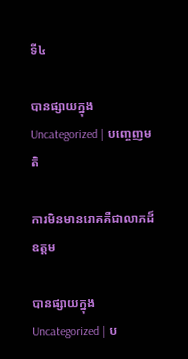ទី៤

បានផ្សាយក្នុង Uncategorized | បញ្ចេញមតិ

ការមិនមានរោគគឺជាលាភដ៏ឧត្ដម

បានផ្សាយក្នុង Uncategorized | ប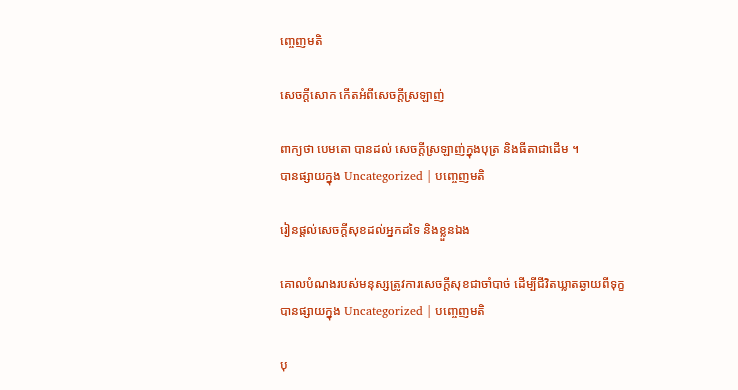ញ្ចេញមតិ

សេចក្តីសោក កើតអំពីសេចក្តីស្រឡាញ់

ពាក្យថា បេមតោ បានដល់ សេចក្តីស្រឡាញ់ក្នុងបុត្រ និងធីតាជាដើម ។
បានផ្សាយក្នុង Uncategorized | បញ្ចេញមតិ

រៀនផ្ដល់សេចក្ដីសុខដល់អ្នកដទៃ និងខ្លួនឯង

គោលបំណងរបស់មនុស្សត្រូវការសេចក្ដីសុខជាចាំបាច់ ដើម្បីជីវិតឃ្លាតឆ្ងាយពីទុក្ខ
បានផ្សាយក្នុង Uncategorized | បញ្ចេញមតិ

បុ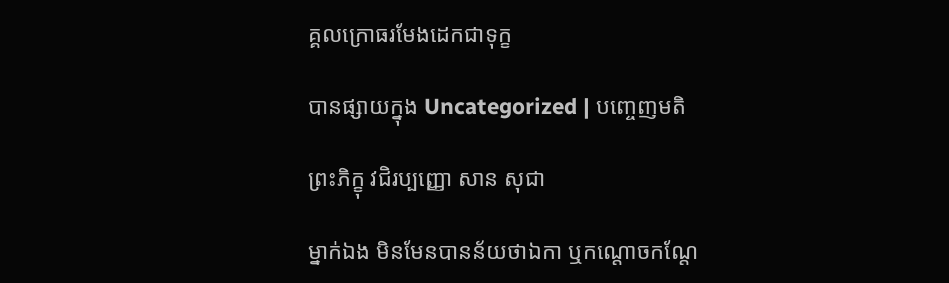គ្គលក្រោធរមែងដេកជាទុក្ខ

បានផ្សាយក្នុង Uncategorized | បញ្ចេញមតិ

ព្រះភិក្ខុ វជិរប្បញ្ញោ សាន សុជា

ម្នាក់ឯង មិនមែនបានន័យថាឯកា ឬកណ្តោចកណ្តែ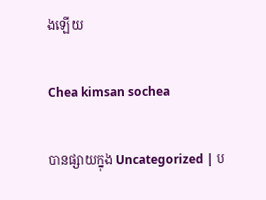ងឡេីយ

Chea kimsan sochea

បានផ្សាយក្នុង Uncategorized | ប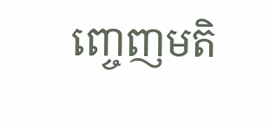ញ្ចេញមតិ